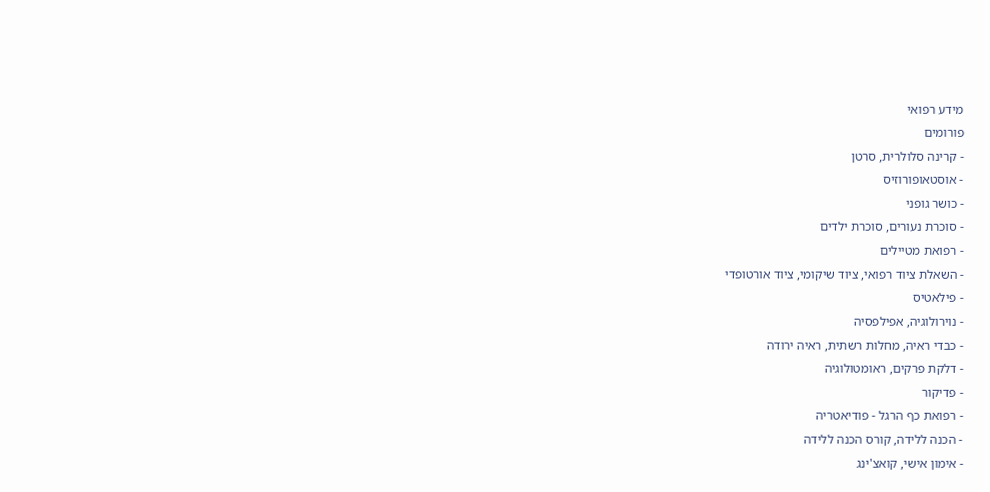מידע רפואי
פורומים
- קרינה סלולרית, סרטן
- אוסטאופורוזיס
- כושר גופני
- סוכרת נעורים, סוכרת ילדים
- רפואת מטיילים
- השאלת ציוד רפואי, ציוד שיקומי, ציוד אורטופדי
- פילאטיס
- נוירולוגיה, אפילפסיה
- כבדי ראיה, מחלות רשתית, ראיה ירודה
- דלקת פרקים, ראומטולוגיה
- פדיקור
- רפואת כף הרגל - פודיאטריה
- הכנה ללידה, קורס הכנה ללידה
- אימון אישי, קואצ'ינג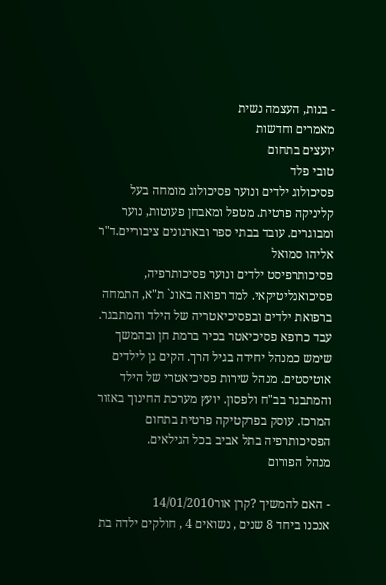- בנות, העצמה נשית
מאמרים וחדשות
יועצים בתחום
טובי פלד
פסיכולוג ילדים ונוער פסיכולוג מומחה בעל קליניקה פרטית. מטפל ומאבחן פעוטות, נוער ומבוגרים. עובד בבתי ספר ובארגונים ציבוריים.ד"ר אליהו סמואל
פסיכותרפיסט ילדים ונוער פסיכותרפיה, פסיכואנליטיקאי. למד רפואה באונ` ת"א, התמחה ברפואת ילדים ובפסיכיאטריה של הילד והמתבגר. עבד כרופא פסיכיאטר בכיר ברמת חן ובהמשך שימש כמנהל יחידה בגיל הרך. הקים גן לילדים אוטיסטים. מנהל שירות פסיכיאטרי של הילד והמתבגר בב"ח ולפסון. יועץ מערכת החינוך באזור המרכז. עוסק בפרקטיקה פרטית בתחום הפסיכותרפיה בתל אביב בכל הגילאים.
מנהל הפורום

- האם להמשיך ?קרן אור14/01/2010
אנכנו ביחד 8 שנים , נשואים 4 , חולקים ילדה בת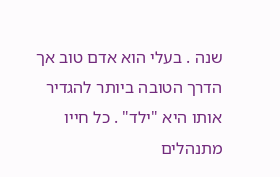שנה . בעלי הוא אדם טוב אך הדרך הטובה ביותר להגדיר אותו היא "ילד" . כל חייו מתנהלים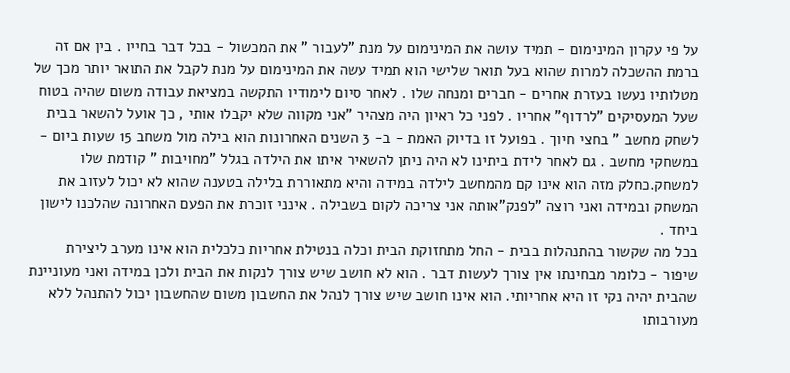על פי עקרון המינימום - תמיד עושה את המינימום על מנת "לעבור " את המכשול - בכל דבר בחייו . בין אם זה ברמת ההשכלה למרות שהוא בעל תואר שלישי הוא תמיד עשה את המינימום על מנת לקבל את התואר יותר מכך של מטלותיו נעשו בעזרת אחרים - חברים ומנחה שלו . לאחר סיום לימודיו התקשה במציאת עבודה משום שהיה בטוח שעל המעסיקים "לרדוף" אחריו . לפני כל ראיון היה מצהיר "אני מקווה שלא יקבלו אותי , כך אועל להשאר בבית לשחק מחשב " בחצי חיוך . בפועל זו בדיוק האמת - ב- 3 השנים האחרונות הוא בילה מול משחב 15 שעות ביום - במשחקי מחשב . גם לאחר לידת ביתינו לא היה ניתן להשאיר איתו את הילדה בגלל "מחויבות " קודמת שלו למשחק.כחלק מזה הוא אינו קם מהמחשב לילדה במידה והיא מתאוררת בלילה בטענה שהוא לא יכול לעזוב את המשחק ובמידה ואני רוצה "לפנק"אותה אני צריכה לקום בשבילה . אינני זוכרת את הפעם האחרונה שהלכנו לישון ביחד .
בכל מה שקשור בהתנהלות בבית - החל מתחזוקת הבית וכלה בנטילת אחריות כלכלית הוא אינו מערב ליצירת שיפור - כלומר מבחינתו אין צורך לעשות דבר . הוא לא חושב שיש צורך לנקות את הבית ולכן במידה ואני מעוניינת שהבית יהיה נקי זו היא אחריותי. הוא אינו חושב שיש צורך לנהל את החשבון משום שהחשבון יכול להתנהל ללא מעורבותו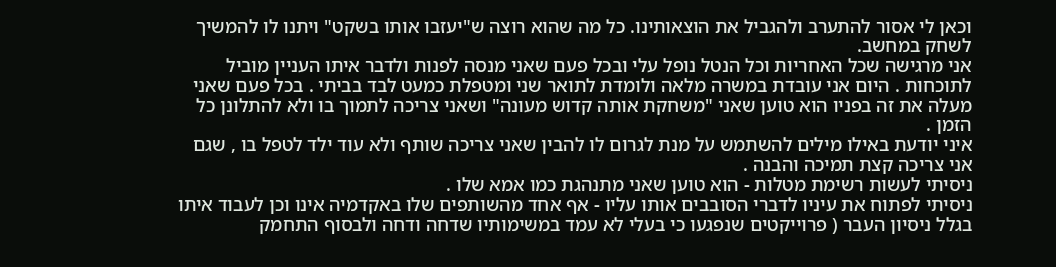וכאן לי אסור להתערב ולהגביל את הוצאותינו. כל מה שהוא רוצה ש"יעזבו אותו בשקט" ויתנו לו להמשיך לשחק במחשב.
אני מרגישה שכל האחריות וכל הנטל נופל עלי ובכל פעם שאני מנסה לפנות ולדבר איתו העניין מוביל לתוכחות . היום אני עובדת במשרה מלאה ולומדת לתואר שני ומטפלת כמעט לבד בביתי . בכל פעם שאני מעלה את זה בפניו הוא טוען שאני "משחקת אותה קדוש מעונה" ושאני צריכה לתמוך בו ולא להתלונן כל הזמן .
איני יודעת באילו מילים להשתמש על מנת לגרום לו להבין שאני צריכה שותף ולא עוד ילד לטפל בו , שגם אני צריכה קצת תמיכה והבנה .
ניסיתי לעשות רשימת מטלות - הוא טוען שאני מתנהגת כמו אמא שלו .
ניסיתי לפתוח את עיניו לדברי הסובבים אותו עליו - אף אחד מהשותפים שלו באקדמיה אינו וכן לעבוד איתו בגלל ניסיון העבר ( פרוייקטים שנפגעו כי בעלי לא עמד במשימותיו שדחה ודחה ולבסוף התחמק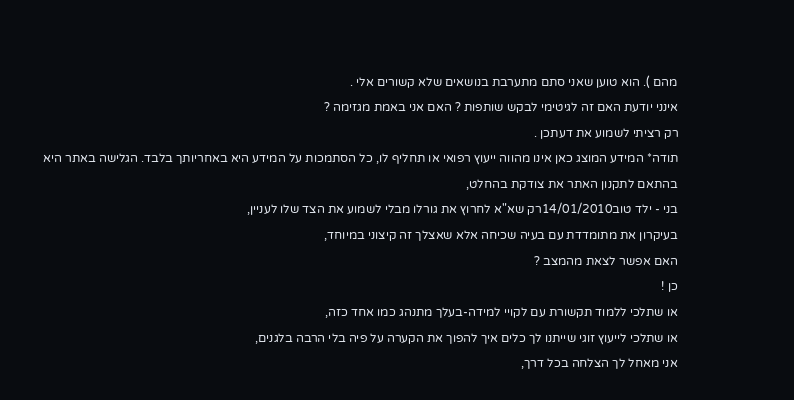מהם ). הוא טוען שאני סתם מתערבת בנושאים שלא קשורים אלי .
אינני יודעת האם זה לגיטימי לבקש שותפות ? האם אני באמת מגזימה ?
רק רציתי לשמוע את דעתכן .
תודה* המידע המוצג כאן אינו מהווה ייעוץ רפואי או תחליף לו, כל הסתמכות על המידע היא באחריותך בלבד. הגלישה באתר היא בהתאם לתקנון האתר את צודקת בהחלט,
בני - ילד טוב14/01/2010רק שא"א לחרוץ את גורלו מבלי לשמוע את הצד שלו לעניין,
בעיקרון את מתומדדת עם בעיה שכיחה אלא שאצלך זה קיצוני במיוחד,
האם אפשר לצאת מהמצב ?
כן !
או שתלכי ללמוד תקשורת עם לקויי למידה-בעלך מתנהג כמו אחד כזה,
או שתלכי לייעוץ זוגי שייתנו לך כלים איך להפוך את הקערה על פיה בלי הרבה בלגנים,
אני מאחל לך הצלחה בכל דרך,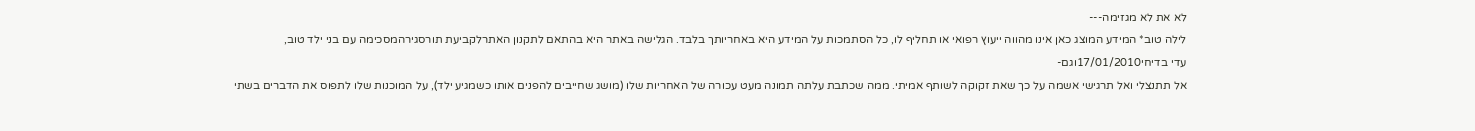לא את לא מגזימה---
לילה טוב* המידע המוצג כאן אינו מהווה ייעוץ רפואי או תחליף לו, כל הסתמכות על המידע היא באחריותך בלבד. הגלישה באתר היא בהתאם לתקנון האתרלקביעת תורסגירהמסכימה עם בני ילד טוב,
עדי בדיחי17/01/2010וגם-
אל תתנצלי ואל תרגישי אשמה על כך שאת זקוקה לשותף אמיתי. ממה שכתבת עלתה תמונה מעט עכורה של האחריות שלו (מושג שחייבים להפנים אותו כשמגיע ילד), על המוכנות שלו לתפוס את הדברים בשתי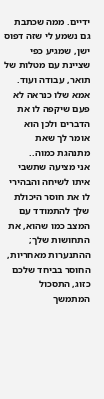ידיים. ממה שכתבת גם נשמע לי שזה דפוס ישן, שמגיע כפי שציינת עם מטלות של תואר, עבודה ועוד. אמא שלו כנראה לא פעם שיקפה לו את הדברים ולכן הוא אומר לך שאת מתנהגת כמוה..
אני מציעה שתשבי איתו לשיחה והבהירי לו את חוסר היכולת שלך להתמודד עם המצב כמו שהוא, את התחושות שלך; ההתנערות מאחריות, החוסר בביחד שלכם כזוג, התסכול המתמשך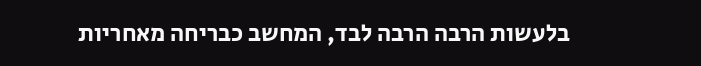בלעשות הרבה הרבה לבד, המחשב כבריחה מאחריות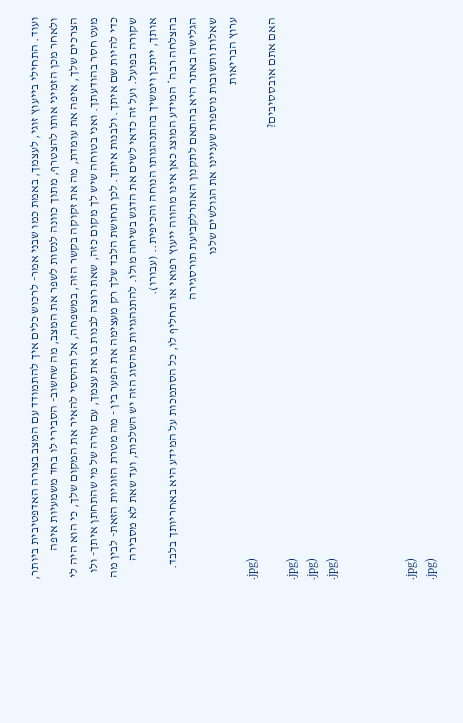ועוד. התחילי בייעוץ זוגי, לעצמך, באמת כמו שבני אמר- לרכוש כלים איך להתמודד עם המצב בצורה האדפטיבית ביותר, ולאחר מכן הזמיני אותו להצטרף, מתוך כוונה לנסות לשפר את המצב, מה שחשוב- הסבירי לו בחד משמעיות איפה הצרכים שלך, איפה את עומדת, מה את זקוקה בקשר הזה, במשפחה, אל תהססי להאיר את המקום שלך, כי הוא היה לי מעט חסר בהודעתך. ואני בטוחה שיש לך מקום כזה, שאת רוצה לבנות בו את עצמך, עם עזרה של מי שהתחתן איתך- ולו כדי להיות שם איתך. ולבנות איתך. לכן תחושת הלבד שלך רק מעצימה את הפער בין - מה מטרת הזוגיות הזאת- לבין מה שקורה בפועל. ועל זה כדאי לשים את הדגש בשיחה מולו. להתנהגויות מהסוג הזה יש השלכות, ועד שאת לא מסבירה אותך, ייתכן וימשיך בהתנהגותו הנוחה והכיפית.. (עבורו).
בהצלחה רבה* המידע המוצג כאן אינו מהווה ייעוץ רפואי או תחליף לו, כל הסתמכות על המידע היא באחריותך בלבד. הגלישה באתר היא בהתאם לתקנון האתרלקביעת תורסגירה
שאלות ותשובות נוספות שעניינו את הגולשים שלנו
ערוץ הבריאות
.jpg)
האם אתם אובססיבים?
.jpg)
.jpg)
.jpg)



.jpg)
.jpg)